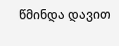წმინდა დავით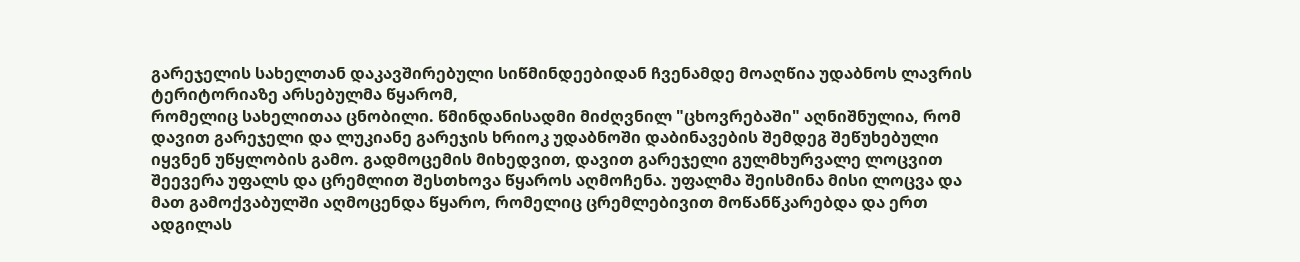გარეჯელის სახელთან დაკავშირებული სიწმინდეებიდან ჩვენამდე მოაღწია უდაბნოს ლავრის ტერიტორიაზე არსებულმა წყარომ,
რომელიც სახელითაა ცნობილი. წმინდანისადმი მიძღვნილ "ცხოვრებაში" აღნიშნულია, რომ დავით გარეჯელი და ლუკიანე გარეჯის ხრიოკ უდაბნოში დაბინავების შემდეგ შეწუხებული იყვნენ უწყლობის გამო. გადმოცემის მიხედვით, დავით გარეჯელი გულმხურვალე ლოცვით შეევერა უფალს და ცრემლით შესთხოვა წყაროს აღმოჩენა. უფალმა შეისმინა მისი ლოცვა და მათ გამოქვაბულში აღმოცენდა წყარო, რომელიც ცრემლებივით მოწანწკარებდა და ერთ ადგილას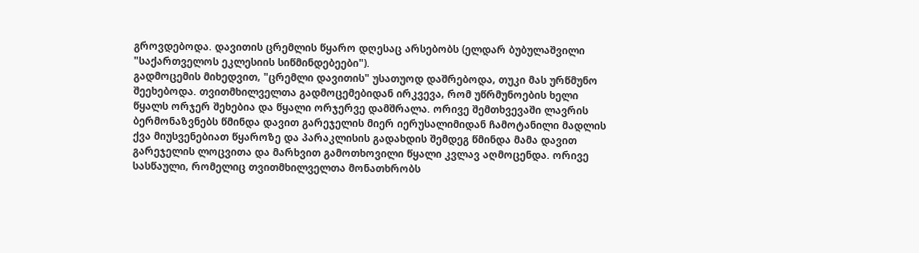გროვდებოდა. დავითის ცრემლის წყარო დღესაც არსებობს (ელდარ ბუბულაშვილი "საქართველოს ეკლესიის სიწმინდებეები").
გადმოცემის მიხედვით, "ცრემლი დავითის" უსათუოდ დაშრებოდა, თუკი მას ურწმუნო შეეხებოდა. თვითმხილველთა გადმოცემებიდან ირკვევა, რომ უწრმუნოების ხელი წყალს ორჯერ შეხებია და წყალი ორჯერვე დამშრალა. ორივე შემთხვევაში ლავრის ბერმონაზვნებს წმინდა დავით გარეჯელის მიერ იერუსალიმიდან ჩამოტანილი მადლის ქვა მიუსვენებიათ წყაროზე და პარაკლისის გადახდის შემდეგ წმინდა მამა დავით გარეჯელის ლოცვითა და მარხვით გამოთხოვილი წყალი კვლავ აღმოცენდა. ორივე სასწაული, რომელიც თვითმხილველთა მონათხრობს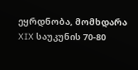ეყრდნობა, მომხდარა XIX საუკუნის 70-80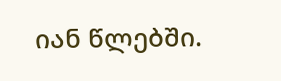იან წლებში.